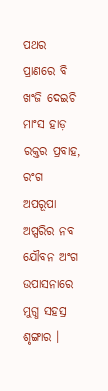ପଥର ପ୍ରାଣରେ ବି ଖଂଜି ଦେଇଚି ମାଂସ ହାଡ଼ ରକ୍ତର ପ୍ରବାହ, ରଂଗ ଅପରୂପା ଅପ୍ସରିର ନବ ଯୌବନ ଅଂଗ ଉପାସନାରେ ମୁଗ୍ଧ ସହସ୍ର ଶୃଙ୍ଗାର ।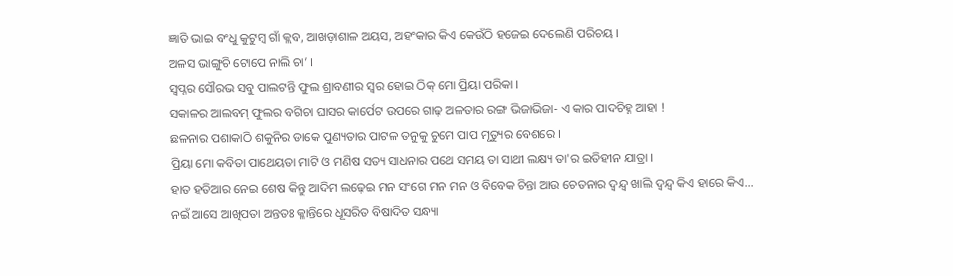ଜ୍ଞାତି ଭାଇ ବଂଧୁ କୁଟୁମ୍ବ ଗାଁ କ୍ଲବ, ଆଖଡ଼ାଶାଳ ଅୟସ, ଅହଂକାର କିଏ କେଉଁଠି ହଜେଇ ଦେଲେଣି ପରିଚୟ ।
ଅଳସ ଭାଙ୍ଗୁଚି ଟୋପେ ନାଲି ଚା’ ।
ସ୍ୱପ୍ନର ସୌରଭ ସବୁ ପାଲଟନ୍ତି ଫୁଲ ଶ୍ରାବଣୀର ସ୍ୱର ହୋଇ ଠିକ୍ ମୋ ପ୍ରିୟା ପରିକା ।
ସକାଳର ଆଲବମ୍ ଫୁଲର ବଗିଚା ଘାସର କାର୍ପେଟ ଉପରେ ଗାଢ଼ ଅଳତାର ରଙ୍ଗ ଭିଜାଭିଜା- ଏ କାର ପାଦଚିହ୍ନ ଆହା !
ଛଳନାର ପଶାକାଠି ଶକୁନିର ଡାକେ ପୁଣ୍ୟତାର ପାଟଳ ତନୁକୁ ଚୁମେ ପାପ ମୃତ୍ୟୁର ବେଶରେ ।
ପ୍ରିୟା ମୋ କବିତା ପାଥେୟତା ମାଟି ଓ ମଣିଷ ସତ୍ୟ ସାଧନାର ପଥେ ସମୟ ତା ସାଥୀ ଲକ୍ଷ୍ୟ ତା'ର ଇତିହୀନ ଯାତ୍ରା ।
ହାତ ହତିଆର ନେଇ ଶେଷ କିନ୍ତୁ ଆଦିମ ଲଢ଼େଇ ମନ ସଂଗେ ମନ ମନ ଓ ବିବେକ ଚିନ୍ତା ଆଉ ଚେତନାର ଦ୍ୱନ୍ଦ୍ୱ ଖାଲି ଦ୍ୱନ୍ଦ୍ୱ କିଏ ହାରେ କିଏ...
ନଇଁ ଆସେ ଆଖିପତା ଅନ୍ତତଃ କ୍ଳାନ୍ତିରେ ଧୂସରିତ ବିଷାଦିତ ସନ୍ଧ୍ୟା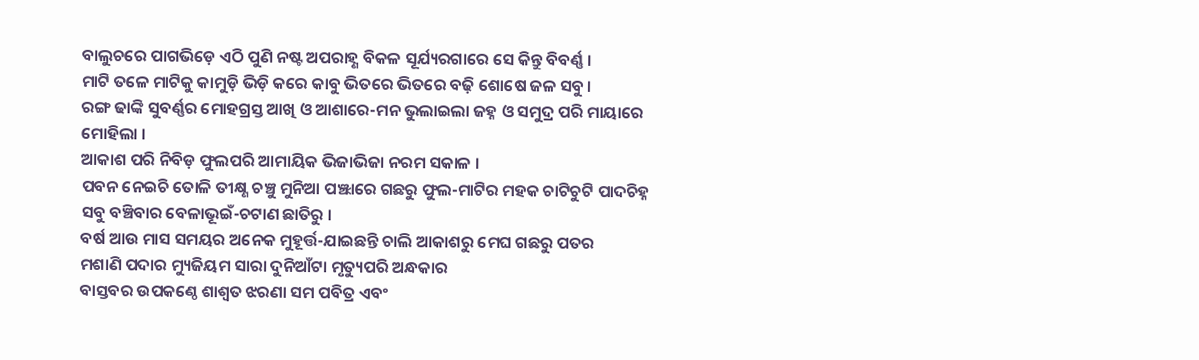ବାଲୁଚରେ ପାଗଭିଡ଼େ ଏଠି ପୁଣି ନଷ୍ଟ ଅପରାହ୍ଣ ବିକଳ ସୂର୍ଯ୍ୟରଗାରେ ସେ କିନ୍ତୁ ବିବର୍ଣ୍ଣ ।
ମାଟି ତଳେ ମାଟିକୁ କାମୁଡ଼ି ଭିଡ଼ି କରେ କାବୁ ଭିତରେ ଭିତରେ ବଢ଼ି ଶୋଷେ ଜଳ ସବୁ ।
ରଙ୍ଗ ଢାଙ୍କି ସୁବର୍ଣ୍ଣର ମୋହଗ୍ରସ୍ତ ଆଖି ଓ ଆଶାରେ-ମନ ଭୁଲାଇଲା ଜହ୍ନ ଓ ସମୁଦ୍ର ପରି ମାୟାରେ ମୋହିଲା ।
ଆକାଶ ପରି ନିବିଡ଼ ଫୁଲପରି ଆମାୟିକ ଭିଜାଭିଜା ନରମ ସକାଳ ।
ପବନ ନେଇଚି ତୋଳି ତୀକ୍ଷ୍ଣ ଚଞ୍ଚୁ ମୁନିଆ ପଞ୍ଝାରେ ଗଛରୁ ଫୁଲ-ମାଟିର ମହକ ଚାଟିଚୁଟି ପାଦଚିହ୍ନ ସବୁ ବଞ୍ଚିବାର ବେଳାଭୂଇଁ-ଚଟାଣ ଛାତିରୁ ।
ବର୍ଷ ଆଉ ମାସ ସମୟର ଅନେକ ମୁହୂର୍ତ୍ତ-ଯାଇଛନ୍ତି ଚାଲି ଆକାଶରୁ ମେଘ ଗଛରୁ ପତର
ମଶାଣି ପଦାର ମ୍ୟୁଜିୟମ ସାରା ଦୁନିଆଁଟା ମୃତ୍ୟୁପରି ଅନ୍ଧକାର
ବାସ୍ତବର ଉପକଣ୍ଠେ ଶାଶ୍ୱତ ଝରଣା ସମ ପବିତ୍ର ଏବଂ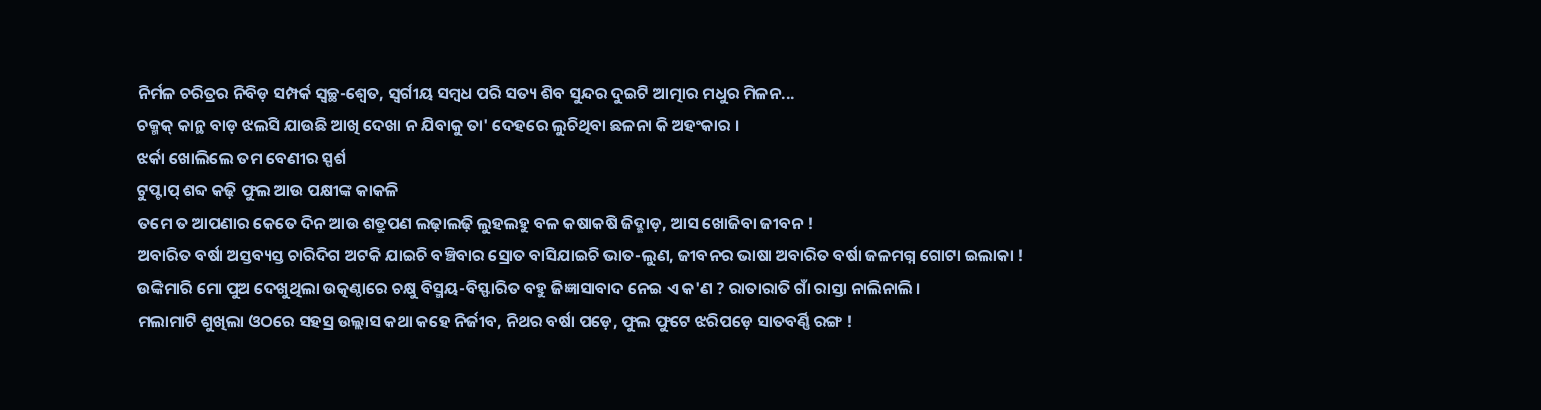ନିର୍ମଳ ଚରିତ୍ରର ନିବିଡ଼ ସମ୍ପର୍କ ସ୍ୱଚ୍ଛ-ଶ୍ୱେତ, ସ୍ୱର୍ଗୀୟ ସମ୍ୱଧ ପରି ସତ୍ୟ ଶିବ ସୁନ୍ଦର ଦୁଇଟି ଆତ୍ମାର ମଧୁର ମିଳନ...
ଚକ୍ମକ୍ କାନ୍ଥ ବାଡ଼ ଝଲସି ଯାଉଛି ଆଖି ଦେଖା ନ ଯିବାକୁ ତା' ଦେହରେ ଲୁଚିଥିବା ଛଳନା କି ଅହଂକାର ।
ଝର୍କା ଖୋଲିଲେ ତମ ବେଣୀର ସ୍ପର୍ଶ
ଟୁପ୍ଟାପ୍ ଶବ୍ଦ କଢ଼ି ଫୁଲ ଆଉ ପକ୍ଷୀଙ୍କ କାକଳି
ତମେ ତ ଆପଣାର କେତେ ଦିନ ଆଉ ଶତ୍ରୁପଣ ଲଢ଼ାଲଢ଼ି ଲୁହଲହୁ ବଳ କଷାକଷି ଜିଦ୍ଛାଡ଼, ଆସ ଖୋଜିବା ଜୀବନ !
ଅବାରିତ ବର୍ଷା ଅସ୍ତବ୍ୟସ୍ତ ଚାରିଦିଗ ଅଟକି ଯାଇଚି ବଞ୍ଚିବାର ସ୍ରୋତ ବାସିଯାଇଚି ଭାତ-ଲୁଣ, ଜୀବନର ଭାଷା ଅବାରିତ ବର୍ଷା ଜଳମଗ୍ନ ଗୋଟା ଇଲାକା !
ଉଙ୍କିମାରି ମୋ ପୁଅ ଦେଖୁଥିଲା ଉତ୍କଣ୍ଠାରେ ଚକ୍ଷୁ ବିସ୍ମୟ-ବିସ୍ଫାରିତ ବହୁ ଜିଜ୍ଞାସାବାଦ ନେଇ ଏ କ'ଣ ? ରାତାରାତି ଗାଁ ରାସ୍ତା ନାଲିନାଲି ।
ମଲାମାଟି ଶୁଖିଲା ଓଠରେ ସହସ୍ର ଉଲ୍ଲାସ କଥା କହେ ନିର୍ଜୀବ, ନିଥର ବର୍ଷା ପଡ଼େ, ଫୁଲ ଫୁଟେ ଝରିପଡ଼େ ସାତବର୍ଣ୍ଣି ରଙ୍ଗ !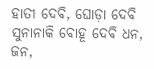ହାତୀ ଦେବି, ଘୋଡ଼ା ଦେବି ସୁନାନାକି ବୋହୂ ଦେବି ଧନ, ଜନ,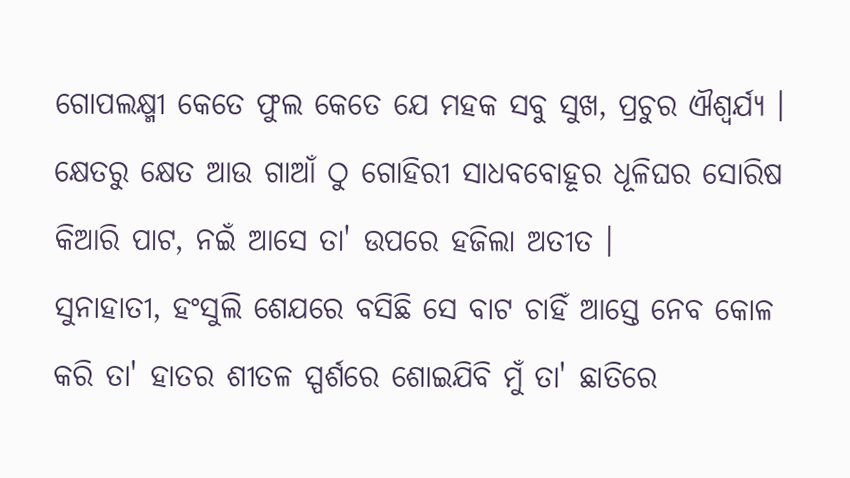ଗୋପଲକ୍ଷ୍ମୀ କେତେ ଫୁଲ କେତେ ଯେ ମହକ ସବୁ ସୁଖ, ପ୍ରଚୁର ଐଶ୍ୱର୍ଯ୍ୟ ।
କ୍ଷେତରୁ କ୍ଷେତ ଆଉ ଗାଆଁ ଠୁ ଗୋହିରୀ ସାଧବବୋହୂର ଧୂଳିଘର ସୋରିଷ କିଆରି ପାଟ, ନଇଁ ଆସେ ତା' ଉପରେ ହଜିଲା ଅତୀତ ।
ସୁନାହାତୀ, ହଂସୁଲି ଶେଯରେ ବସିଛି ସେ ବାଟ ଚାହିଁ ଆସ୍ତେ ନେବ କୋଳ କରି ତା' ହାତର ଶୀତଳ ସ୍ପର୍ଶରେ ଶୋଇଯିବି ମୁଁ ତା' ଛାତିରେ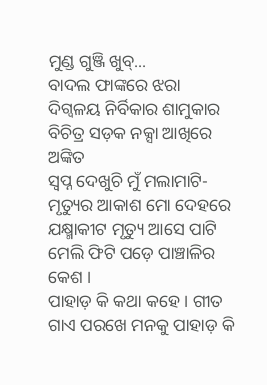ମୁଣ୍ଡ ଗୁଞ୍ଜି ଖୁବ୍...
ବାଦଲ ଫାଙ୍କରେ ଝରା ଦିଗ୍ବଳୟ ନିର୍ବିକାର ଶାମୁକାର ବିଚିତ୍ର ସଡ଼କ ନକ୍ସା ଆଖିରେ ଅଙ୍କିତ
ସ୍ୱପ୍ନ ଦେଖୁଚି ମୁଁ ମଲାମାଟି-ମୃତ୍ୟୁର ଆକାଶ ମୋ ଦେହରେ ଯକ୍ଷ୍ମାକୀଟ ମୃତ୍ୟୁ ଆସେ ପାଟି ମେଲି ଫିଟି ପଡ଼େ ପାଞ୍ଚାଳିର କେଶ ।
ପାହାଡ଼ କି କଥା କହେ । ଗୀତ ଗାଏ ପରଖେ ମନକୁ ପାହାଡ଼ କି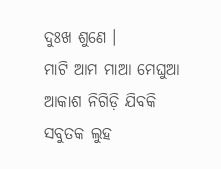ଦୁଃଖ ଶୁଣେ ।
ମାଟି ଆମ ମାଆ ମେଘୁଆ ଆକାଶ ନିଗିଡ଼ି ଯିବକି ସବୁତକ ଲୁହ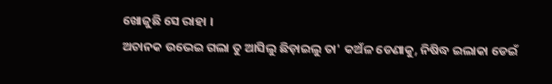ଖୋଜୁଛି ସେ ରାହା ।
ଅଚାନକ ଉଭେଇ ଗଲା ତୁ ଆସିଲୁ ଛିଡ଼ାଇଲୁ ତା' କଅଁଳ ଡେଣାକୁ, ନିଷିଦ୍ଧ ଇଲାକା ଡେଇଁ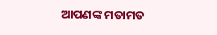ଆପଣଙ୍କ ମତାମତ